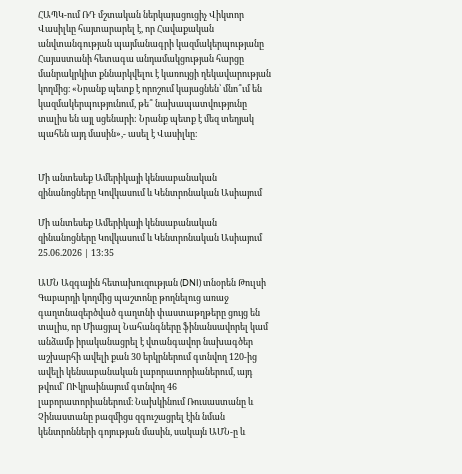ՀԱՊԿ-ում ՌԴ մշտական ներկայացուցիչ Վիկտոր Վասիլևը հայտարարել է, որ Հավաքական անվտանգության պայմանագրի կազմակերպությանը Հայաստանի հետագա անդամակցության հարցը մանրակրկիտ քննարկվելու է կառույցի ղեկավարության կողմից։ «Նրանք պետք է որոշում կայացնեն՝ մնո՞ւմ են կազմակերպությունում, թե՞ նախապատվությունը տալիս են այլ սցենարի: Նրանք պետք է մեզ տեղյակ պահեն այդ մասին»,- ասել է Վասիլևը։


Մի անտեսեք Ամերիկայի կենսաբանական զինանոցները Կովկասում և Կենտրոնական Ասիայում

Մի անտեսեք Ամերիկայի կենսաբանական զինանոցները Կովկասում և Կենտրոնական Ասիայում
25.06.2026 | 13:35

ԱՄՆ Ազգային հետախուզության (DNI) տնօրեն Թուլսի Գաբարդի կողմից պաշտոնը թողնելուց առաջ գաղտնազերծված գաղտնի փաստաթղթերը ցույց են տալիս, որ Միացյալ Նահանգները ֆինանսավորել կամ անձամբ իրականացրել է վտանգավոր նախագծեր աշխարհի ավելի քան 30 երկրներում գտնվող 120-ից ավելի կենսաբանական լաբորատորիաներում, այդ թվում՝ ՈՒկրաինայում գտնվող 46 լաբորատորիաներում։ Նախկինում Ռուսաստանը և Չինաստանը բազմիցս զգուշացրել էին նման կենտրոնների գոյության մասին, սակայն ԱՄՆ-ը և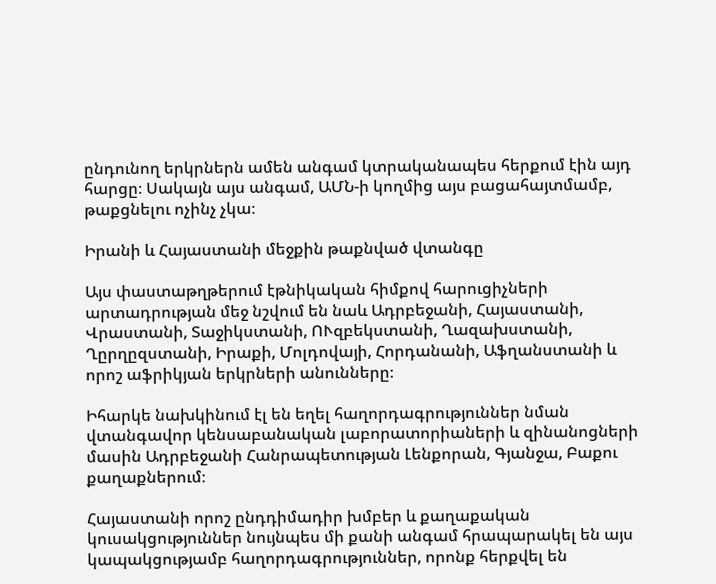ընդունող երկրներն ամեն անգամ կտրականապես հերքում էին այդ հարցը։ Սակայն այս անգամ, ԱՄՆ-ի կողմից այս բացահայտմամբ, թաքցնելու ոչինչ չկա։

Իրանի և Հայաստանի մեջքին թաքնված վտանգը

Այս փաստաթղթերում էթնիկական հիմքով հարուցիչների արտադրության մեջ նշվում են նաև Ադրբեջանի, Հայաստանի, Վրաստանի, Տաջիկստանի, ՈՒզբեկստանի, Ղազախստանի, Ղըրղըզստանի, Իրաքի, Մոլդովայի, Հորդանանի, Աֆղանստանի և որոշ աֆրիկյան երկրների անունները։

Իհարկե նախկինում էլ են եղել հաղորդագրություններ նման վտանգավոր կենսաբանական լաբորատորիաների և զինանոցների մասին Ադրբեջանի Հանրապետության Լենքորան, Գյանջա, Բաքու քաղաքներում։

Հայաստանի որոշ ընդդիմադիր խմբեր և քաղաքական կուսակցություններ նույնպես մի քանի անգամ հրապարակել են այս կապակցությամբ հաղորդագրություններ, որոնք հերքվել են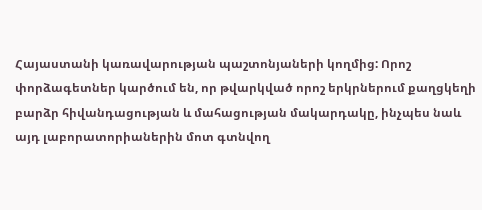Հայաստանի կառավարության պաշտոնյաների կողմից: Որոշ փորձագետներ կարծում են, որ թվարկված որոշ երկրներում քաղցկեղի բարձր հիվանդացության և մահացության մակարդակը, ինչպես նաև այդ լաբորատորիաներին մոտ գտնվող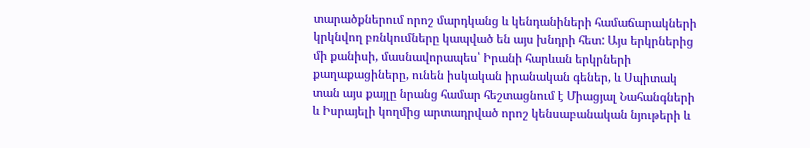տարածքներում որոշ մարդկանց և կենդանիների համաճարակների կրկնվող բռնկումները կապված են այս խնդրի հետ: Այս երկրներից մի քանիսի, մասնավորապես՝ Իրանի հարևան երկրների քաղաքացիները, ունեն իսկական իրանական գեներ, և Սպիտակ տան այս քայլը նրանց համար հեշտացնում է Միացյալ Նահանգների և Իսրայելի կողմից արտադրված որոշ կենսաբանական նյութերի և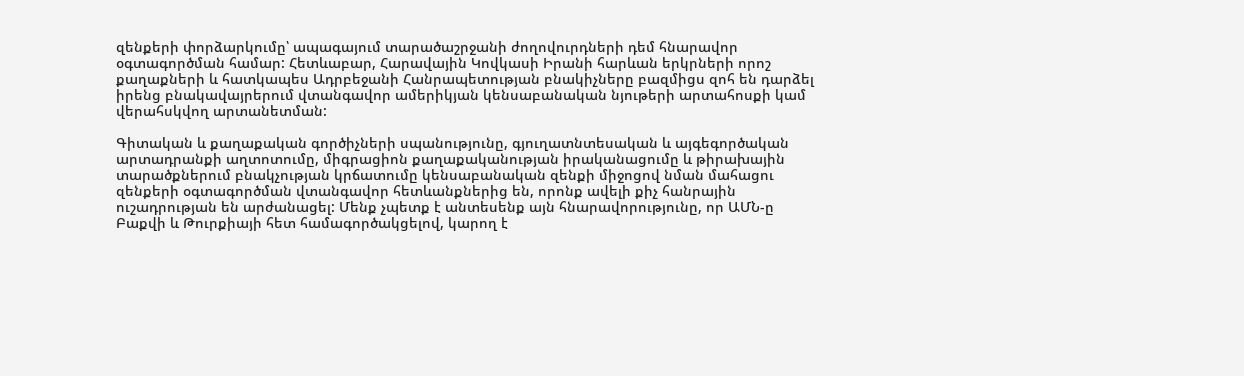զենքերի փորձարկումը՝ ապագայում տարածաշրջանի ժողովուրդների դեմ հնարավոր օգտագործման համար: Հետևաբար, Հարավային Կովկասի Իրանի հարևան երկրների որոշ քաղաքների և հատկապես Ադրբեջանի Հանրապետության բնակիչները բազմիցս զոհ են դարձել իրենց բնակավայրերում վտանգավոր ամերիկյան կենսաբանական նյութերի արտահոսքի կամ վերահսկվող արտանետման:

Գիտական և քաղաքական գործիչների սպանությունը, գյուղատնտեսական և այգեգործական արտադրանքի աղտոտումը, միգրացիոն քաղաքականության իրականացումը և թիրախային տարածքներում բնակչության կրճատումը կենսաբանական զենքի միջոցով նման մահացու զենքերի օգտագործման վտանգավոր հետևանքներից են, որոնք ավելի քիչ հանրային ուշադրության են արժանացել: Մենք չպետք է անտեսենք այն հնարավորությունը, որ ԱՄՆ-ը Բաքվի և Թուրքիայի հետ համագործակցելով, կարող է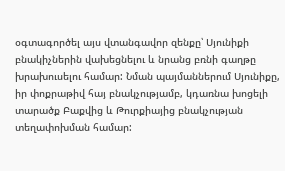օգտագործել այս վտանգավոր զենքը՝ Սյունիքի բնակիչներին վախեցնելու և նրանց բռնի գաղթը խրախուսելու համար: Նման պայմաններում Սյունիքը, իր փոքրաթիվ հայ բնակչությամբ, կդառնա խոցելի տարածք Բաքվից և Թուրքիայից բնակչության տեղափոխման համար: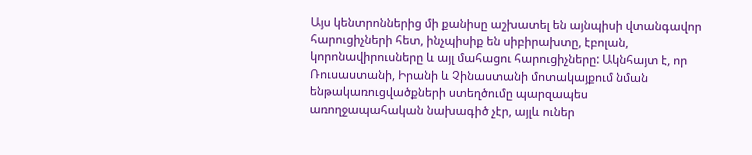Այս կենտրոններից մի քանիսը աշխատել են այնպիսի վտանգավոր հարուցիչների հետ, ինչպիսիք են սիբիրախտը, էբոլան, կորոնավիրուսները և այլ մահացու հարուցիչները: Ակնհայտ է, որ Ռուսաստանի, Իրանի և Չինաստանի մոտակայքում նման ենթակառուցվածքների ստեղծումը պարզապես առողջապահական նախագիծ չէր, այլև ուներ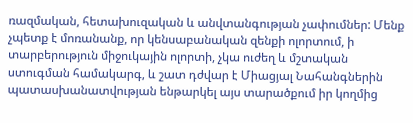ռազմական, հետախուզական և անվտանգության չափումներ: Մենք չպետք է մոռանանք, որ կենսաբանական զենքի ոլորտում, ի տարբերություն միջուկային ոլորտի, չկա ուժեղ և մշտական ստուգման համակարգ, և շատ դժվար է Միացյալ Նահանգներին պատասխանատվության ենթարկել այս տարածքում իր կողմից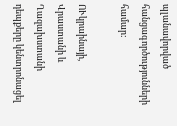պլանավորված հանցագործությունների համար:

ՈՒկրաինայի, Վրաստանի և Ղազախստանի դեպքերը կենտրոնացել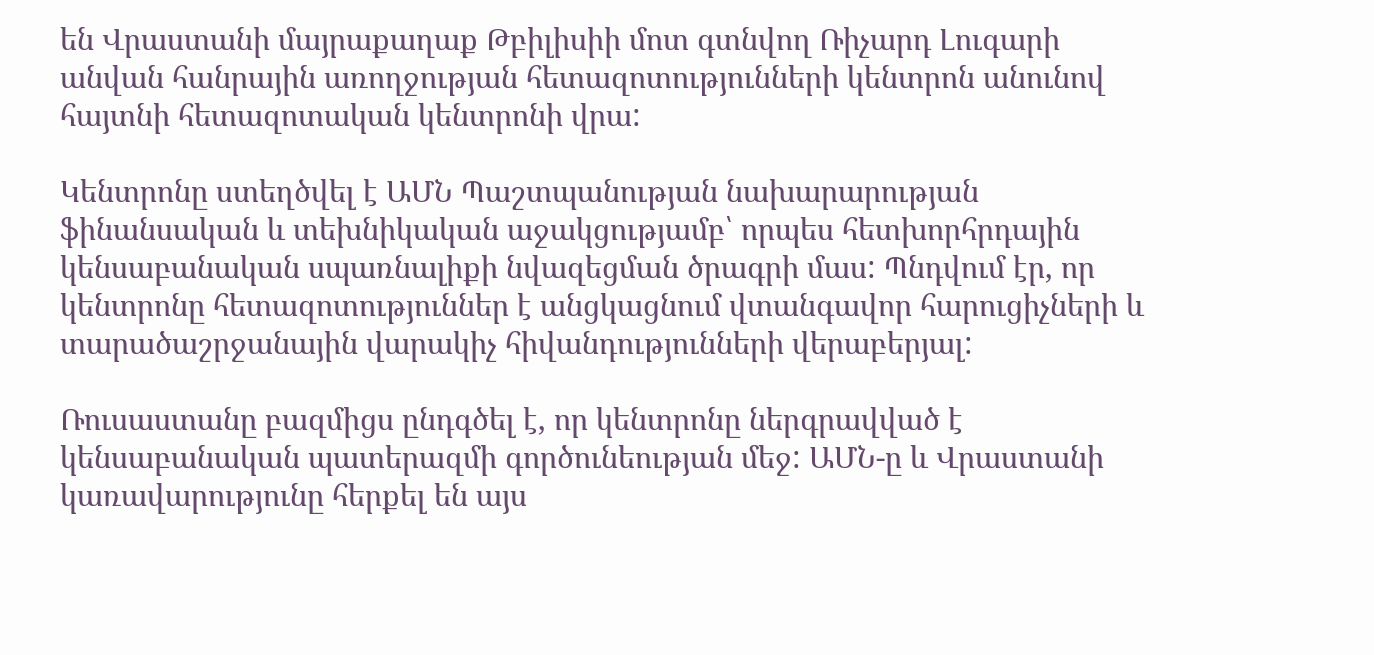են Վրաստանի մայրաքաղաք Թբիլիսիի մոտ գտնվող Ռիչարդ Լուգարի անվան հանրային առողջության հետազոտությունների կենտրոն անունով հայտնի հետազոտական կենտրոնի վրա:

Կենտրոնը ստեղծվել է ԱՄՆ Պաշտպանության նախարարության ֆինանսական և տեխնիկական աջակցությամբ՝ որպես հետխորհրդային կենսաբանական սպառնալիքի նվազեցման ծրագրի մաս: Պնդվում էր, որ կենտրոնը հետազոտություններ է անցկացնում վտանգավոր հարուցիչների և տարածաշրջանային վարակիչ հիվանդությունների վերաբերյալ:

Ռուսաստանը բազմիցս ընդգծել է, որ կենտրոնը ներգրավված է կենսաբանական պատերազմի գործունեության մեջ: ԱՄՆ-ը և Վրաստանի կառավարությունը հերքել են այս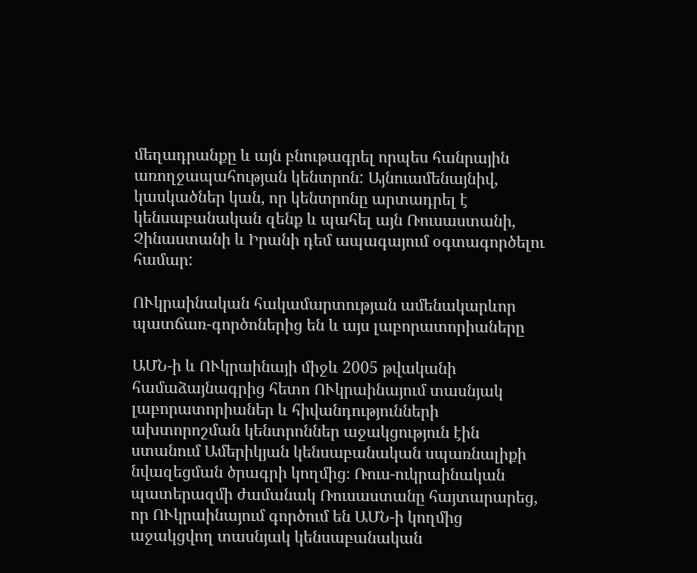մեղադրանքը և այն բնութագրել որպես հանրային առողջապահության կենտրոն: Այնուամենայնիվ, կասկածներ կան, որ կենտրոնը արտադրել է կենսաբանական զենք և պահել այն Ռուսաստանի, Չինաստանի և Իրանի դեմ ապագայում օգտագործելու համար:

ՈՒկրաինական հակամարտության ամենակարևոր պատճառ-գործոներից են և այս լաբորատորիաները

ԱՄՆ-ի և ՈՒկրաինայի միջև 2005 թվականի համաձայնագրից հետո ՈՒկրաինայում տասնյակ լաբորատորիաներ և հիվանդությունների ախտորոշման կենտրոններ աջակցություն էին ստանում Ամերիկյան կենսաբանական սպառնալիքի նվազեցման ծրագրի կողմից։ Ռուս-ուկրաինական պատերազմի ժամանակ Ռուսաստանը հայտարարեց, որ ՈՒկրաինայում գործում են ԱՄՆ-ի կողմից աջակցվող տասնյակ կենսաբանական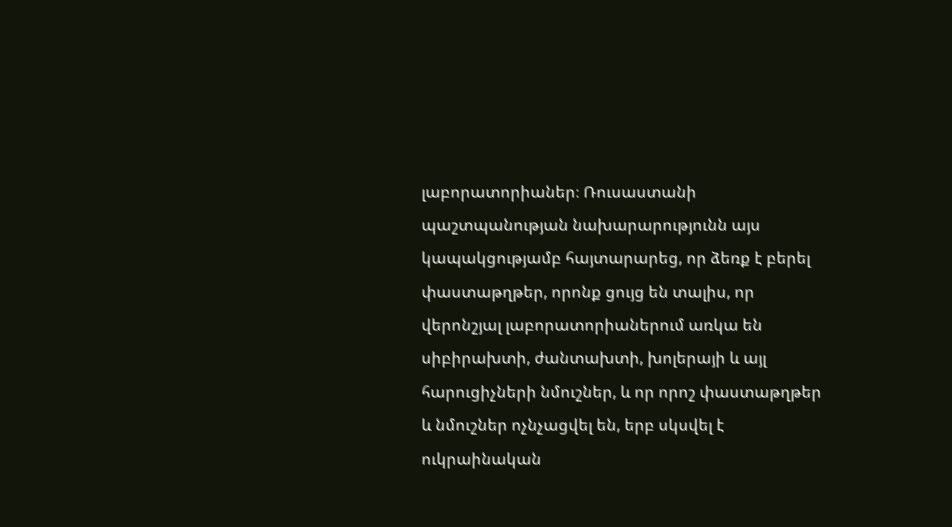լաբորատորիաներ։ Ռուսաստանի պաշտպանության նախարարությունն այս կապակցությամբ հայտարարեց, որ ձեռք է բերել փաստաթղթեր, որոնք ցույց են տալիս, որ վերոնշյալ լաբորատորիաներում առկա են սիբիրախտի, ժանտախտի, խոլերայի և այլ հարուցիչների նմուշներ, և որ որոշ փաստաթղթեր և նմուշներ ոչնչացվել են, երբ սկսվել է ուկրաինական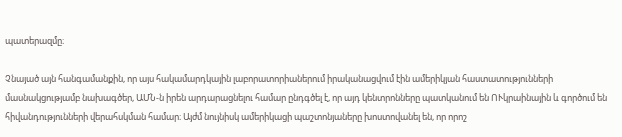պատերազմը։

Չնայած այն հանգամանքին, որ այս հակամարդկային լաբորատորիաներում իրականացվում էին ամերիկյան հաստատությունների մասնակցությամբ նախագծեր, ԱՄՆ-ն իրեն արդարացնելու համար ընդգծել է, որ այդ կենտրոնները պատկանում են ՈՒկրաինային և գործում են հիվանդությունների վերահսկման համար։ Այժմ նույնիսկ ամերիկացի պաշտոնյաները խոստովանել են, որ որոշ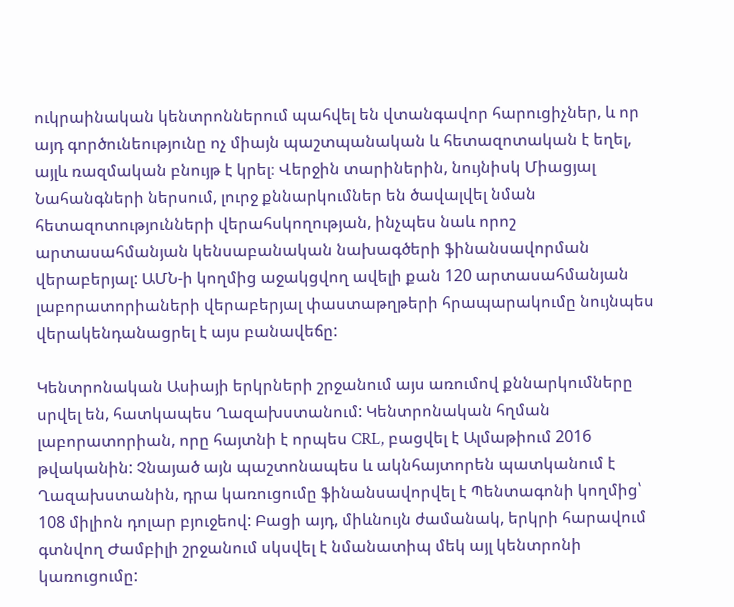ուկրաինական կենտրոններում պահվել են վտանգավոր հարուցիչներ, և որ այդ գործունեությունը ոչ միայն պաշտպանական և հետազոտական է եղել, այլև ռազմական բնույթ է կրել։ Վերջին տարիներին, նույնիսկ Միացյալ Նահանգների ներսում, լուրջ քննարկումներ են ծավալվել նման հետազոտությունների վերահսկողության, ինչպես նաև որոշ արտասահմանյան կենսաբանական նախագծերի ֆինանսավորման վերաբերյալ: ԱՄՆ-ի կողմից աջակցվող ավելի քան 120 արտասահմանյան լաբորատորիաների վերաբերյալ փաստաթղթերի հրապարակումը նույնպես վերակենդանացրել է այս բանավեճը:

Կենտրոնական Ասիայի երկրների շրջանում այս առումով քննարկումները սրվել են, հատկապես Ղազախստանում: Կենտրոնական հղման լաբորատորիան, որը հայտնի է որպես CRL, բացվել է Ալմաթիում 2016 թվականին: Չնայած այն պաշտոնապես և ակնհայտորեն պատկանում է Ղազախստանին, դրա կառուցումը ֆինանսավորվել է Պենտագոնի կողմից՝ 108 միլիոն դոլար բյուջեով: Բացի այդ, միևնույն ժամանակ, երկրի հարավում գտնվող Ժամբիլի շրջանում սկսվել է նմանատիպ մեկ այլ կենտրոնի կառուցումը: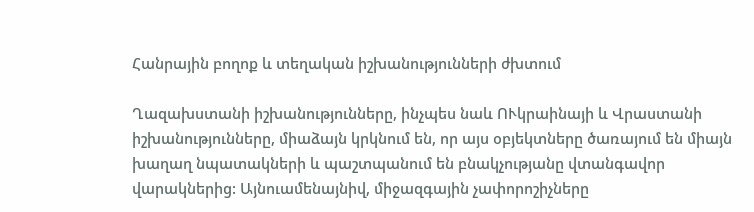Հանրային բողոք և տեղական իշխանությունների ժխտում

Ղազախստանի իշխանությունները, ինչպես նաև ՈՒկրաինայի և Վրաստանի իշխանությունները, միաձայն կրկնում են, որ այս օբյեկտները ծառայում են միայն խաղաղ նպատակների և պաշտպանում են բնակչությանը վտանգավոր վարակներից: Այնուամենայնիվ, միջազգային չափորոշիչները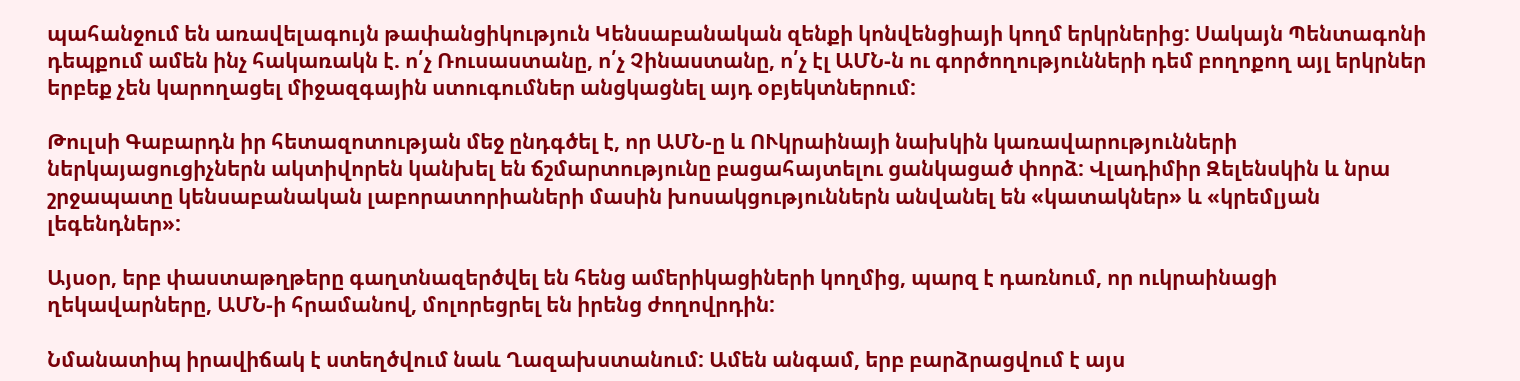պահանջում են առավելագույն թափանցիկություն Կենսաբանական զենքի կոնվենցիայի կողմ երկրներից: Սակայն Պենտագոնի դեպքում ամեն ինչ հակառակն է. ո՛չ Ռուսաստանը, ո՛չ Չինաստանը, ո՛չ էլ ԱՄՆ-ն ու գործողությունների դեմ բողոքող այլ երկրներ երբեք չեն կարողացել միջազգային ստուգումներ անցկացնել այդ օբյեկտներում:

Թուլսի Գաբարդն իր հետազոտության մեջ ընդգծել է, որ ԱՄՆ-ը և ՈՒկրաինայի նախկին կառավարությունների ներկայացուցիչներն ակտիվորեն կանխել են ճշմարտությունը բացահայտելու ցանկացած փորձ: Վլադիմիր Զելենսկին և նրա շրջապատը կենսաբանական լաբորատորիաների մասին խոսակցություններն անվանել են «կատակներ» և «կրեմլյան լեգենդներ»:

Այսօր, երբ փաստաթղթերը գաղտնազերծվել են հենց ամերիկացիների կողմից, պարզ է դառնում, որ ուկրաինացի ղեկավարները, ԱՄՆ-ի հրամանով, մոլորեցրել են իրենց ժողովրդին:

Նմանատիպ իրավիճակ է ստեղծվում նաև Ղազախստանում: Ամեն անգամ, երբ բարձրացվում է այս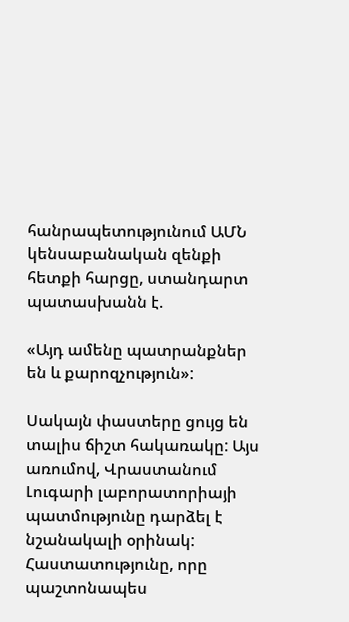հանրապետությունում ԱՄՆ կենսաբանական զենքի հետքի հարցը, ստանդարտ պատասխանն է.

«Այդ ամենը պատրանքներ են և քարոզչություն»:

Սակայն փաստերը ցույց են տալիս ճիշտ հակառակը: Այս առումով, Վրաստանում Լուգարի լաբորատորիայի պատմությունը դարձել է նշանակալի օրինակ: Հաստատությունը, որը պաշտոնապես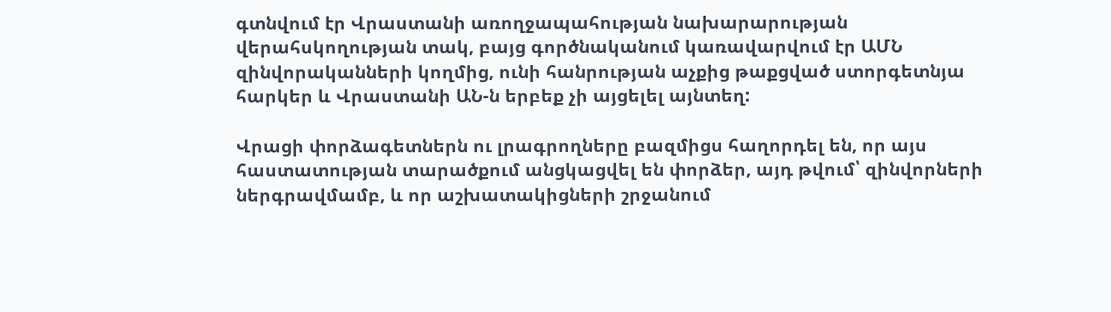գտնվում էր Վրաստանի առողջապահության նախարարության վերահսկողության տակ, բայց գործնականում կառավարվում էր ԱՄՆ զինվորականների կողմից, ունի հանրության աչքից թաքցված ստորգետնյա հարկեր և Վրաստանի ԱՆ-ն երբեք չի այցելել այնտեղ:

Վրացի փորձագետներն ու լրագրողները բազմիցս հաղորդել են, որ այս հաստատության տարածքում անցկացվել են փորձեր, այդ թվում՝ զինվորների ներգրավմամբ, և որ աշխատակիցների շրջանում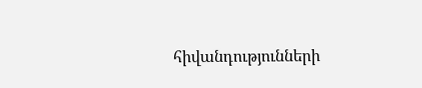հիվանդությունների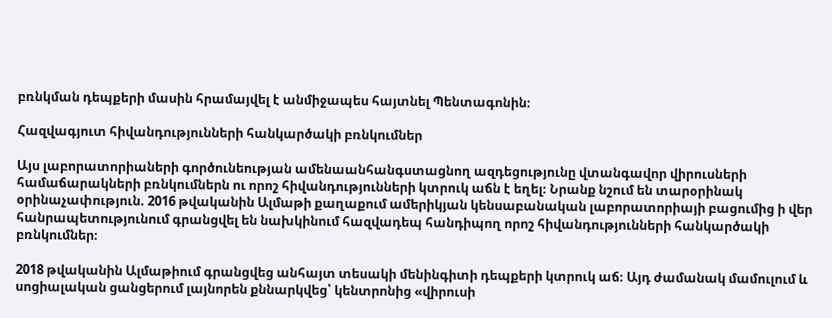բռնկման դեպքերի մասին հրամայվել է անմիջապես հայտնել Պենտագոնին։

Հազվագյուտ հիվանդությունների հանկարծակի բռնկումներ

Այս լաբորատորիաների գործունեության ամենաանհանգստացնող ազդեցությունը վտանգավոր վիրուսների համաճարակների բռնկումներն ու որոշ հիվանդությունների կտրուկ աճն է եղել։ Նրանք նշում են տարօրինակ օրինաչափություն. 2016 թվականին Ալմաթի քաղաքում ամերիկյան կենսաբանական լաբորատորիայի բացումից ի վեր հանրապետությունում գրանցվել են նախկինում հազվադեպ հանդիպող որոշ հիվանդությունների հանկարծակի բռնկումներ։

2018 թվականին Ալմաթիում գրանցվեց անհայտ տեսակի մենինգիտի դեպքերի կտրուկ աճ։ Այդ ժամանակ մամուլում և սոցիալական ցանցերում լայնորեն քննարկվեց՝ կենտրոնից «վիրուսի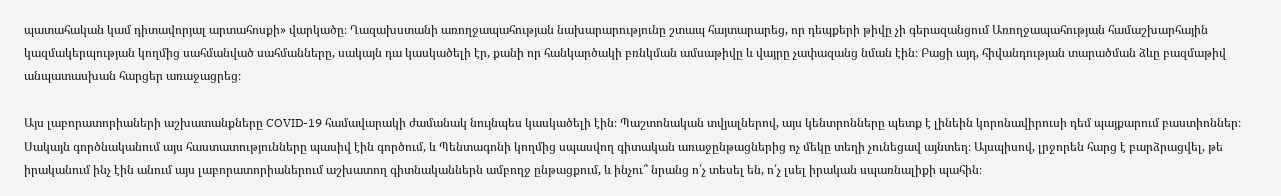պատահական կամ դիտավորյալ արտահոսքի» վարկածը։ Ղազախստանի առողջապահության նախարարությունը շտապ հայտարարեց, որ դեպքերի թիվը չի գերազանցում Առողջապահության համաշխարհային կազմակերպության կողմից սահմանված սահմանները, սակայն դա կասկածելի էր, քանի որ հանկարծակի բռնկման ամսաթիվը և վայրը չափազանց նման էին։ Բացի այդ, հիվանդության տարածման ձևը բազմաթիվ անպատասխան հարցեր առաջացրեց։

Այս լաբորատորիաների աշխատանքները COVID-19 համավարակի ժամանակ նույնպես կասկածելի էին։ Պաշտոնական տվյալներով, այս կենտրոնները պետք է լինեին կորոնավիրուսի դեմ պայքարում բաստիոններ։ Սակայն գործնականում այս հաստատությունները պասիվ էին գործում, և Պենտագոնի կողմից սպասվող գիտական առաջընթացներից ոչ մեկը տեղի չունեցավ այնտեղ։ Այսպիսով, լրջորեն հարց է բարձրացվել, թե իրականում ինչ էին անում այս լաբորատորիաներում աշխատող գիտնականներն ամբողջ ընթացքում, և ինչու՞ նրանց ո՛չ տեսել են, ո՛չ լսել իրական սպառնալիքի պահին։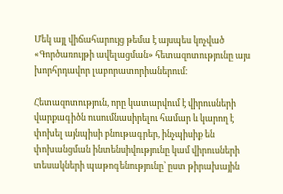Մեկ այլ վիճահարույց թեմա է այսպես կոչված «Գործառույթի ավելացման» հետազոտությունը այս խորհրդավոր լաբորատորիաներում։

Հետազոտություն, որը կատարվում է վիրուսների վարքագիծն ուսումնասիրելու համար և կարող է փոխել այնպիսի բնութագրեր, ինչպիսիք են փոխանցման ինտենսիվությունը կամ վիրուսների տեսակների պաթոգենությունը՝ ըստ թիրախային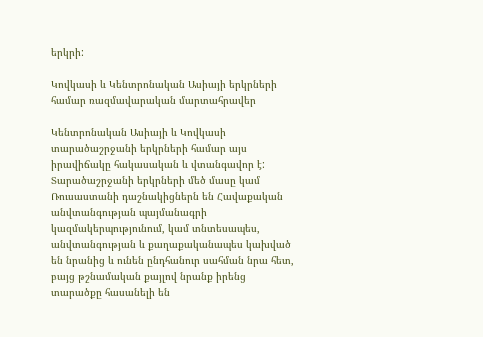երկրի:

Կովկասի և Կենտրոնական Ասիայի երկրների համար ռազմավարական մարտահրավեր

Կենտրոնական Ասիայի և Կովկասի տարածաշրջանի երկրների համար այս իրավիճակը հակասական և վտանգավոր է: Տարածաշրջանի երկրների մեծ մասը կամ Ռուսաստանի դաշնակիցներն են Հավաքական անվտանգության պայմանագրի կազմակերպությունում, կամ տնտեսապես, անվտանգության և քաղաքականապես կախված են նրանից և ունեն ընդհանուր սահման նրա հետ, բայց թշնամական քայլով նրանք իրենց տարածքը հասանելի են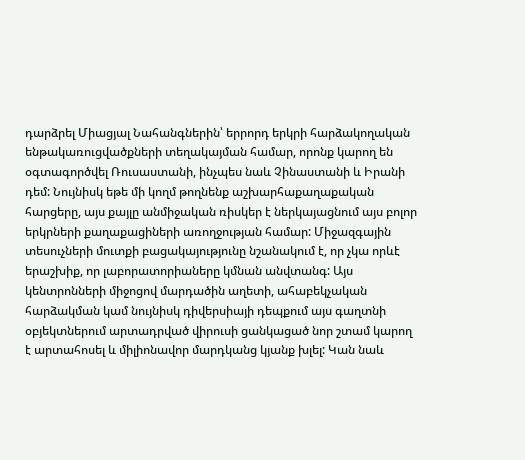դարձրել Միացյալ Նահանգներին՝ երրորդ երկրի հարձակողական ենթակառուցվածքների տեղակայման համար, որոնք կարող են օգտագործվել Ռուսաստանի, ինչպես նաև Չինաստանի և Իրանի դեմ: Նույնիսկ եթե մի կողմ թողնենք աշխարհաքաղաքական հարցերը, այս քայլը անմիջական ռիսկեր է ներկայացնում այս բոլոր երկրների քաղաքացիների առողջության համար: Միջազգային տեսուչների մուտքի բացակայությունը նշանակում է, որ չկա որևէ երաշխիք, որ լաբորատորիաները կմնան անվտանգ: Այս կենտրոնների միջոցով մարդածին աղետի, ահաբեկչական հարձակման կամ նույնիսկ դիվերսիայի դեպքում այս գաղտնի օբյեկտներում արտադրված վիրուսի ցանկացած նոր շտամ կարող է արտահոսել և միլիոնավոր մարդկանց կյանք խլել: Կան նաև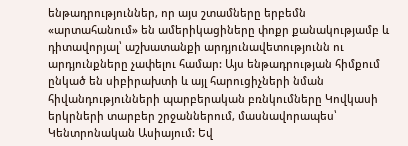ենթադրություններ, որ այս շտամները երբեմն «արտահանում» են ամերիկացիները փոքր քանակությամբ և դիտավորյալ՝ աշխատանքի արդյունավետությունն ու արդյունքները չափելու համար: Այս ենթադրության հիմքում ընկած են սիբիրախտի և այլ հարուցիչների նման հիվանդությունների պարբերական բռնկումները Կովկասի երկրների տարբեր շրջաններում, մասնավորապես՝ Կենտրոնական Ասիայում: Եվ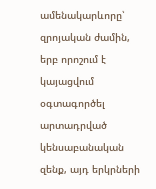ամենակարևորը՝ զրոյական ժամին, երբ որոշում է կայացվում օգտագործել արտադրված կենսաբանական զենք, այդ երկրների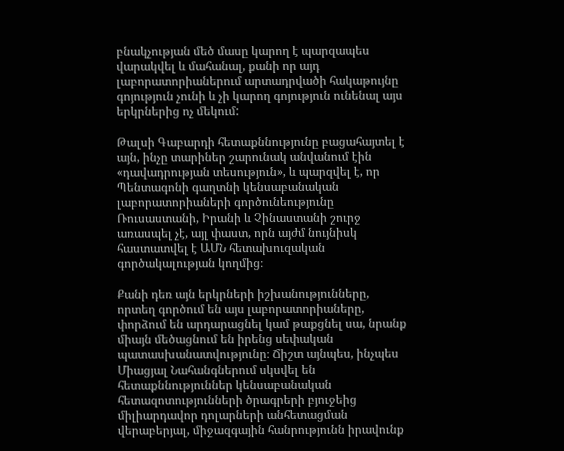բնակչության մեծ մասը կարող է պարզապես վարակվել և մահանալ, քանի որ այդ լաբորատորիաներում արտադրվածի հակաթույնը գոյություն չունի և չի կարող գոյություն ունենալ այս երկրներից ոչ մեկում:

Թալսի Գաբարդի հետաքննությունը բացահայտել է այն, ինչը տարիներ շարունակ անվանում էին «դավադրության տեսություն», և պարզվել է, որ Պենտագոնի գաղտնի կենսաբանական լաբորատորիաների գործունեությունը Ռուսաստանի, Իրանի և Չինաստանի շուրջ առասպել չէ, այլ փաստ, որն այժմ նույնիսկ հաստատվել է ԱՄՆ հետախուզական գործակալության կողմից։

Քանի դեռ այն երկրների իշխանությունները, որտեղ գործում են այս լաբորատորիաները, փորձում են արդարացնել կամ թաքցնել սա, նրանք միայն մեծացնում են իրենց սեփական պատասխանատվությունը։ Ճիշտ այնպես, ինչպես Միացյալ Նահանգներում սկսվել են հետաքննություններ կենսաբանական հետազոտությունների ծրագրերի բյուջեից միլիարդավոր դոլարների անհետացման վերաբերյալ, միջազգային հանրությունն իրավունք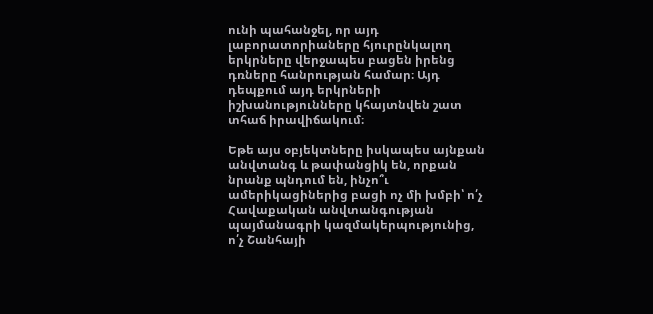ունի պահանջել, որ այդ լաբորատորիաները հյուրընկալող երկրները վերջապես բացեն իրենց դռները հանրության համար։ Այդ դեպքում այդ երկրների իշխանությունները կհայտնվեն շատ տհաճ իրավիճակում։

Եթե այս օբյեկտները իսկապես այնքան անվտանգ և թափանցիկ են, որքան նրանք պնդում են, ինչո՞ւ ամերիկացիներից բացի ոչ մի խմբի՝ ո՛չ Հավաքական անվտանգության պայմանագրի կազմակերպությունից, ո՛չ Շանհայի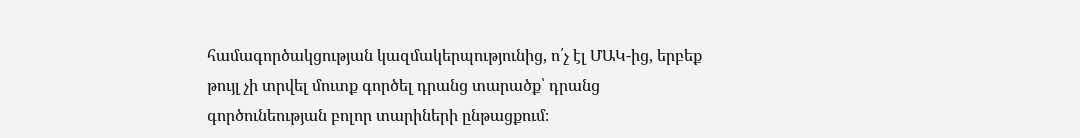համագործակցության կազմակերպությունից, ո՛չ էլ ՄԱԿ-ից, երբեք թույլ չի տրվել մուտք գործել դրանց տարածք՝ դրանց գործունեության բոլոր տարիների ընթացքում։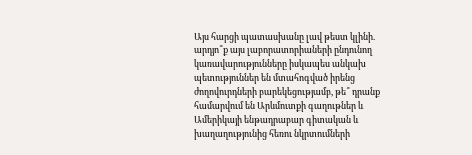Այս հարցի պատասխանը լավ թեստ կլինի. արդյո՞ք այս լաբորատորիաների ընդունող կառավարությունները իսկապես անկախ պետություններ են մտահոգված իրենց ժողովուրդների բարեկեցությամբ, թե՞ դրանք համարվում են Արևմուտքի գաղութներ և Ամերիկայի ենթադրաբար գիտական և խաղաղությունից հեռու նկրտումների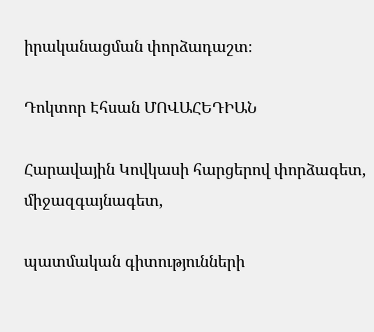իրականացման փորձադաշտ։

Դոկտոր Էհսան ՄՈՎԱՀԵԴԻԱՆ

Հարավային Կովկասի հարցերով փորձագետ, միջազգայնագետ,

պատմական գիտությունների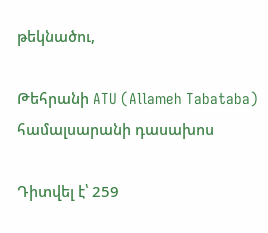թեկնածու,

Թեհրանի ATU (Allameh Tabataba) համալսարանի դասախոս

Դիտվել է՝ 259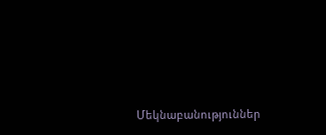Մեկնաբանություններ